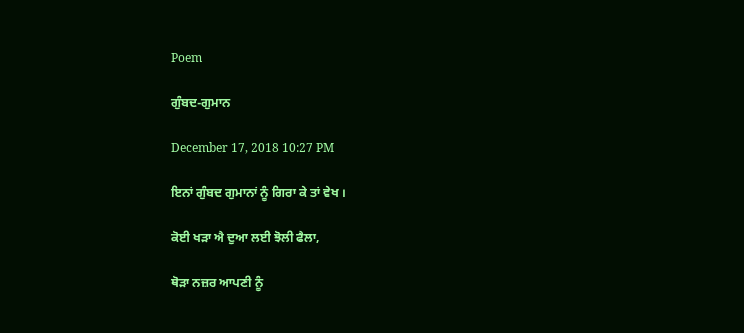Poem

ਗੁੰਬਦ-ਗੁਮਾਨ

December 17, 2018 10:27 PM

ਇਨਾਂ ਗੁੰਬਦ ਗੁਮਾਨਾਂ ਨੂੰ ਗਿਰਾ ਕੇ ਤਾਂ ਵੇਖ ।

ਕੋਈ ਖੜਾ ਐ ਦੁਆ ਲਈ ਝੋਲੀ ਫੈਲਾ,

ਥੋੜਾ ਨਜ਼ਰ ਆਪਣੀ ਨੂੰ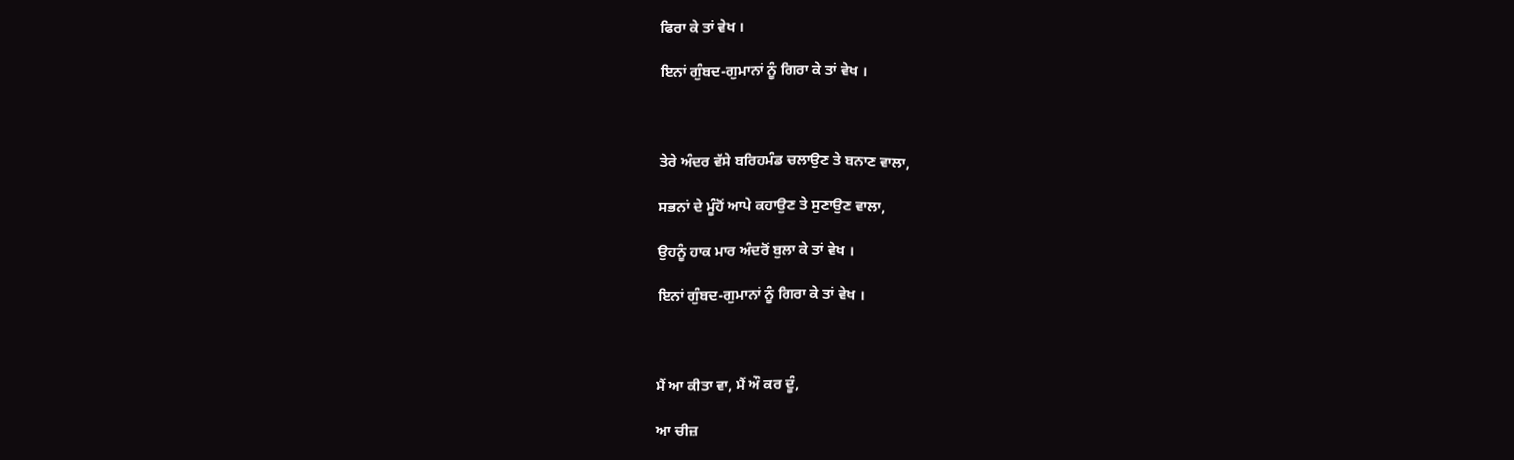ਫਿਰਾ ਕੇ ਤਾਂ ਵੇਖ ।

ਇਨਾਂ ਗੁੰਬਦ-ਗੁਮਾਨਾਂ ਨੂੰ ਗਿਰਾ ਕੇ ਤਾਂ ਵੇਖ ।



ਤੇਰੇ ਅੰਦਰ ਵੱਸੇ ਬਰਿਹਮੰਡ ਚਲਾਉਣ ਤੇ ਬਨਾਣ ਵਾਲਾ,

ਸਭਨਾਂ ਦੇ ਮੂੰਹੋਂ ਆਪੇ ਕਹਾਉਣ ਤੇ ਸੁਣਾਉਣ ਵਾਲਾ,

ਉਹਨੂੰ ਹਾਕ ਮਾਰ ਅੰਦਰੋਂ ਬੁਲਾ ਕੇ ਤਾਂ ਵੇਖ ।

ਇਨਾਂ ਗੁੰਬਦ-ਗੁਮਾਨਾਂ ਨੂੰ ਗਿਰਾ ਕੇ ਤਾਂ ਵੇਖ ।



ਮੈਂ ਆ ਕੀਤਾ ਵਾ, ਮੈਂ ਔ ਕਰ ਦੂੰ,

ਆ ਚੀਜ਼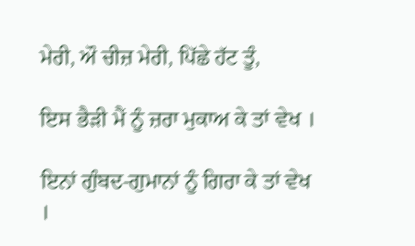ਮੇਰੀ, ਔ ਚੀਜ਼ ਮੇਰੀ, ਪਿੱਛੇ ਹੱਟ ਤੂੰ,

ਇਸ ਭੈੜੀ ਮੈਂ ਨੂੰ ਜ਼ਰਾ ਮੁਕਾਅ ਕੇ ਤਾਂ ਵੇਖ ।

ਇਨਾਂ ਗੁੰਬਦ-ਗੁਮਾਨਾਂ ਨੂੰ ਗਿਰਾ ਕੇ ਤਾਂ ਵੇਖ ।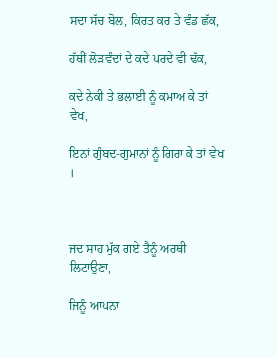ਸਦਾ ਸੱਚ ਬੋਲ, ਕਿਰਤ ਕਰ ਤੇ ਵੰਡ ਛੱਕ,

ਹੱਥੀਂ ਲੋੜਵੰਦਾਂ ਦੇ ਕਦੇ ਪਰਦੇ ਵੀ ਢੱਕ,

ਕਦੇ ਨੇਕੀ ਤੇ ਭਲਾਈ ਨੂੰ ਕਮਾਅ ਕੇ ਤਾਂ ਵੇਖ,

ਇਨਾਂ ਗੁੰਬਦ-ਗੁਮਾਨਾਂ ਨੂੰ ਗਿਰਾ ਕੇ ਤਾਂ ਵੇਖ ।



ਜਦ ਸਾਹ ਮੁੱਕ ਗਏ ਤੈਨੂੰ ਅਰਥੀ ਲਿਟਾਉਣਾ,

ਜਿਨੂੰ ਆਪਨਾ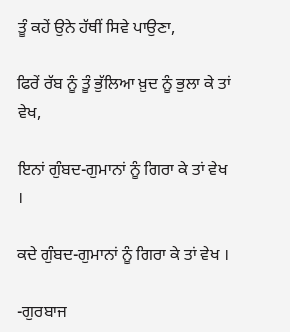ਤੂੰ ਕਹੇਂ ਉਨੇ ਹੱਥੀਂ ਸਿਵੇ ਪਾਉਣਾ,

ਫਿਰੇਂ ਰੱਬ ਨੂੰ ਤੂੰ ਭੁੱਲਿਆ ਖ਼ੁਦ ਨੂੰ ਭੁਲਾ ਕੇ ਤਾਂ ਵੇਖ,

ਇਨਾਂ ਗੁੰਬਦ-ਗੁਮਾਨਾਂ ਨੂੰ ਗਿਰਾ ਕੇ ਤਾਂ ਵੇਖ ।

ਕਦੇ ਗੁੰਬਦ-ਗੁਮਾਨਾਂ ਨੂੰ ਗਿਰਾ ਕੇ ਤਾਂ ਵੇਖ ।

-ਗੁਰਬਾਜ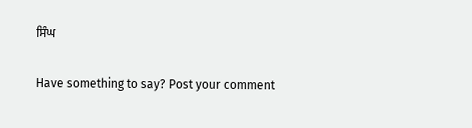ਸਿੰਘ

Have something to say? Post your comment